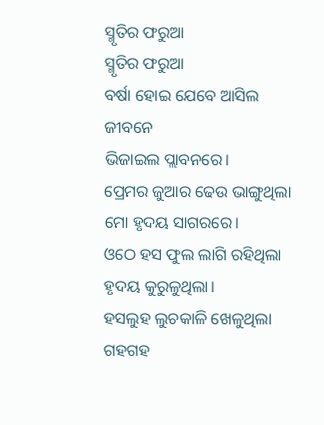ସ୍ମୃତିର ଫରୁଆ
ସ୍ମୃତିର ଫରୁଆ
ବର୍ଷା ହୋଇ ଯେବେ ଆସିଲ ଜୀବନେ
ଭିଜାଇଲ ପ୍ଲାବନରେ।
ପ୍ରେମର ଜୁଆର ଢେଉ ଭାଙ୍ଗୁଥିଲା
ମୋ ହୃଦୟ ସାଗରରେ।
ଓଠେ ହସ ଫୁଲ ଲାଗି ରହିଥିଲା
ହୃଦୟ କୁରୁଳୁଥିଲା।
ହସଲୁହ ଲୁଚକାଳି ଖେଳୁଥିଲା
ଗହଗହ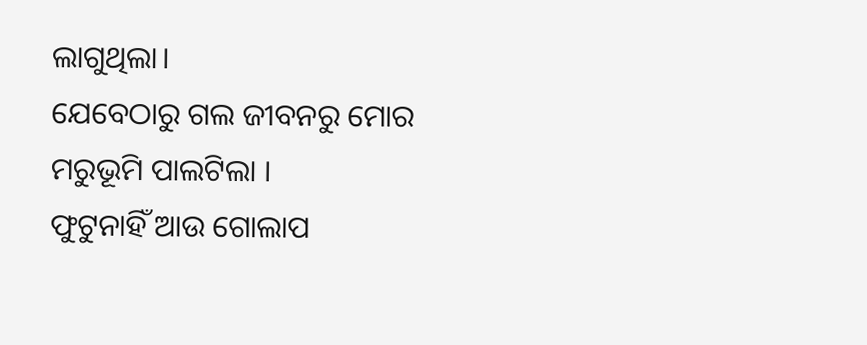ଲାଗୁଥିଲା।
ଯେବେଠାରୁ ଗଲ ଜୀବନରୁ ମୋର
ମରୁଭୂମି ପାଲଟିଲା ।
ଫୁଟୁନାହିଁ ଆଉ ଗୋଲାପ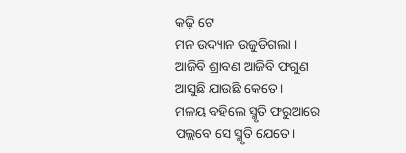କଢ଼ି ଟେ
ମନ ଉଦ୍ୟାନ ଉଜୁଡିଗଲା ।
ଆଜିବି ଶ୍ରାବଣ ଆଜିବି ଫଗୁଣ
ଆସୁଛି ଯାଉଛି କେତେ।
ମଳୟ ବହିଲେ ସ୍ମୃତି ଫରୁଆରେ
ପଲ୍ଲବେ ସେ ସ୍ମୃତି ଯେତେ।